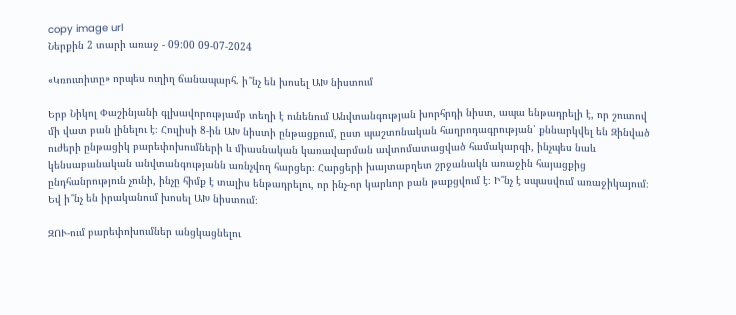copy image url
Ներքին 2 տարի առաջ - 09:00 09-07-2024

«Կռուտիտը» որպես ուղիղ ճանապարհ. ի՞նչ են խոսել ԱԽ նիստում

Երբ Նիկոլ Փաշինյանի գլխավորությամբ տեղի է ունենում Անվտանգության խորհրդի նիստ, ապա ենթադրելի է, որ շուտով մի վատ բան լինելու է։ Հուլիսի 8-ին ԱԽ նիստի ընթացքում, ըստ պաշտոնական հաղրոդագրության՝ քննարկվել են Զինված ուժերի ընթացիկ բարեփոխումների և միասնական կառավարման ավտոմատացված համակարգի, ինչպես նաև կենսաբանական անվտանգությանն առնչվող հարցեր։ Հարցերի խայտաբղետ շրջանակն առաջին հայացքից ընդհանրություն չունի, ինչը հիմք է տալիս ենթադրելու, որ ինչ-որ կարևոր բան թաքցվում է։ Ի՞նչ է սպասվում առաջիկայում։ Եվ ի՞նչ են իրականում խոսել ԱԽ նիստում։

ԶՈՒ-ում բարեփոխումներ անցկացնելու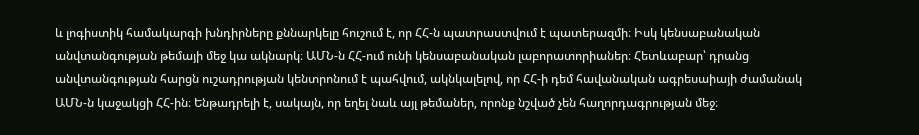և լոգիստիկ համակարգի խնդիրները քննարկելը հուշում է, որ ՀՀ-ն պատրաստվում է պատերազմի։ Իսկ կենսաբանական անվտանգության թեմայի մեջ կա ակնարկ։ ԱՄՆ-ն ՀՀ-ում ունի կենսաբանական լաբորատորիաներ։ Հետևաբար՝ դրանց անվտանգության հարցն ուշադրության կենտրոնում է պահվում, ակնկալելով, որ ՀՀ-ի դեմ հավանական ագրեսաիայի ժամանակ ԱՄՆ-ն կաջակցի ՀՀ-ին։ Ենթադրելի է, սակայն, որ եղել նաև այլ թեմաներ, որոնք նշված չեն հաղորդագրության մեջ։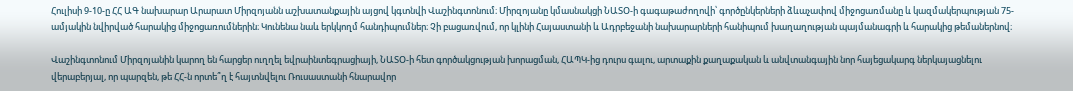Հուլիսի 9-10-ը ՀՀ ԱԳ նախարար Արարատ Միրզոյանն աշխատանքային այցով կգտնվի Վաշինգտոնում։ Միրզոյանը կմասնակցի ՆԱՏՕ-ի գագաթաժողովի՝ գործընկերների ձևաչափով միջոցառմանը և կազմակերպության 75-ամյակին նվիրված հարակից միջոցառումներին։ Կունենա նաև երկկողմ հանդիպումներ։ Չի բացառվում, որ կլինի Հայաստանի և Ադրբեջանի նախարարների հանիպում խաղաղության պայմանագրի և հարակից թեմաներնով։

Վաշինգտոնում Միրզոյանին կարող են հարցեր ուղղել եվրաինտեգրացիայի, ՆԱՏՕ-ի հետ գործակցության խորացման, ՀԱՊԿ-ից դուրս գալու, արտաքին քաղաքական և անվտանգային նոր հայեցակարգ ներկայացնելու վերաբերյալ, որ պարզեն, թե ՀՀ-ն որտե՞ղ է հայտնվելու Ռուսաստանի հնարավոր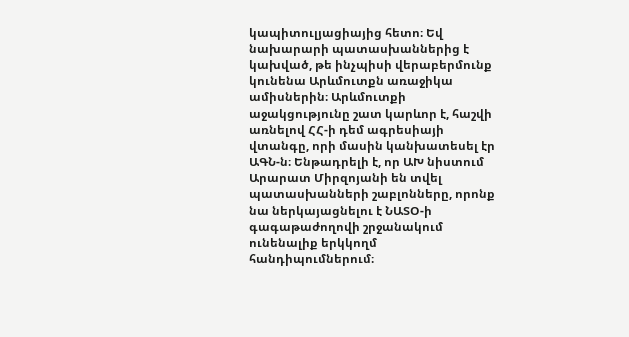կապիտուլյացիայից հետո։ Եվ նախարարի պատասխաններից է կախված, թե ինչպիսի վերաբերմունք կունենա Արևմուտքն առաջիկա ամիսներին։ Արևմուտքի աջակցությունը շատ կարևոր է, հաշվի առնելով ՀՀ-ի դեմ ագրեսիայի վտանգը, որի մասին կանխատեսել էր ԱԳՆ-ն։ Ենթադրելի է, որ ԱԽ նիստում Արարատ Միրզոյանի են տվել պատասխանների շաբլոնները, որոնք նա ներկայացնելու է ՆԱՏՕ-ի գագաթաժողովի շրջանակում ունենալիք երկկողմ հանդիպումներում։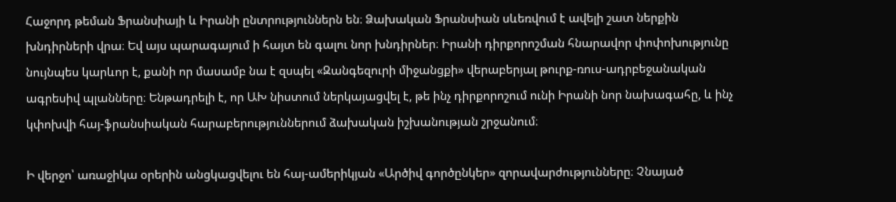Հաջորդ թեման Ֆրանսիայի և Իրանի ընտրություններն են։ Ձախական Ֆրանսիան սևեռվում է ավելի շատ ներքին խնդիրների վրա։ Եվ այս պարագայում ի հայտ են գալու նոր խնդիրներ։ Իրանի դիրքորոշման հնարավոր փոփոխությունը նույնպես կարևոր է, քանի որ մասամբ նա է զսպել «Զանգեզուրի միջանցքի» վերաբերյալ թուրք-ռուս-ադրբեջանական ագրեսիվ պլանները։ Ենթադրելի է, որ ԱԽ նիստում ներկայացվել է, թե ինչ դիրքորոշում ունի Իրանի նոր նախագահը, և ինչ կփոխվի հայ-ֆրանսիական հարաբերություններում ձախական իշխանության շրջանում։

Ի վերջո՝ առաջիկա օրերին անցկացվելու են հայ-ամերիկյան «Արծիվ գործընկեր» զորավարժությունները։ Չնայած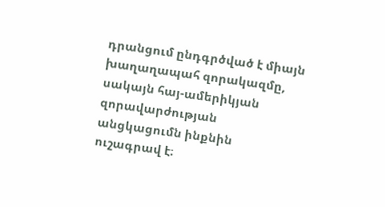դրանցում ընդգրծված է միայն խաղաղապահ զորակազմը, սակայն հայ-ամերիկյան զորավարժության անցկացումն ինքնին ուշագրավ է։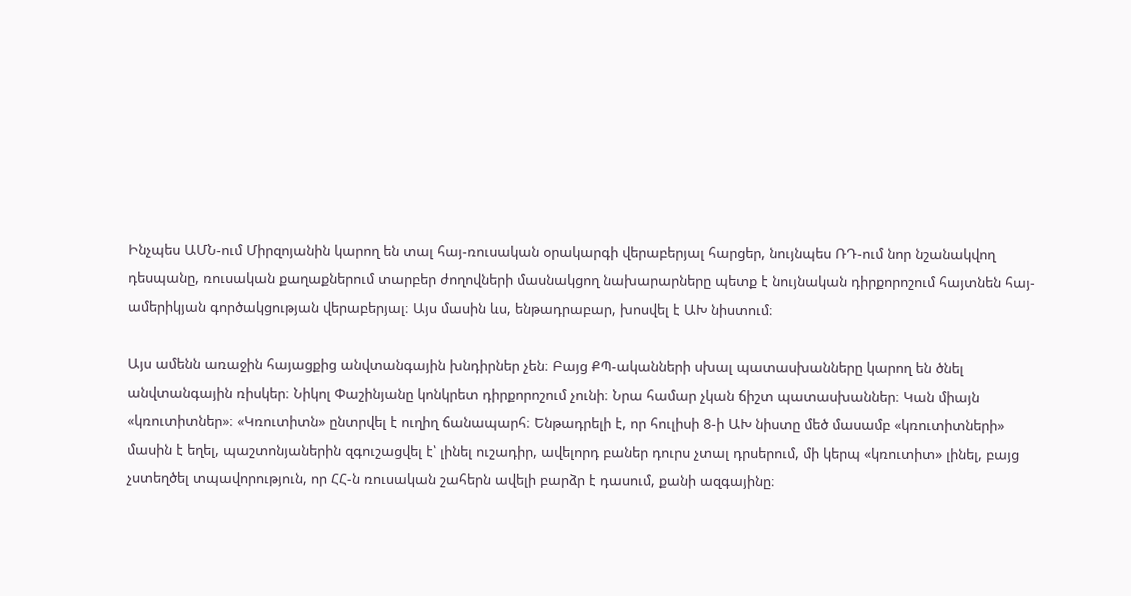Ինչպես ԱՄՆ-ում Միրզոյանին կարող են տալ հայ-ռուսական օրակարգի վերաբերյալ հարցեր, նույնպես ՌԴ-ում նոր նշանակվող դեսպանը, ռուսական քաղաքներում տարբեր ժողովների մասնակցող նախարարները պետք է նույնական դիրքորոշում հայտնեն հայ-ամերիկյան գործակցության վերաբերյալ։ Այս մասին ևս, ենթադրաբար, խոսվել է ԱԽ նիստում։

Այս ամենն առաջին հայացքից անվտանգային խնդիրներ չեն։ Բայց ՔՊ-ականների սխալ պատասխանները կարող են ծնել անվտանգային ռիսկեր։ Նիկոլ Փաշինյանը կոնկրետ դիրքորոշում չունի։ Նրա համար չկան ճիշտ պատասխաններ։ Կան միայն «կռուտիտներ»։ «Կռուտիտն» ընտրվել է ուղիղ ճանապարհ։ Ենթադրելի է, որ հուլիսի 8-ի ԱԽ նիստը մեծ մասամբ «կռուտիտների» մասին է եղել, պաշտոնյաներին զգուշացվել է՝ լինել ուշադիր, ավելորդ բաներ դուրս չտալ դրսերում, մի կերպ «կռուտիտ» լինել, բայց չստեղծել տպավորություն, որ ՀՀ-ն ռուսական շահերն ավելի բարձր է դասում, քանի ազգայինը։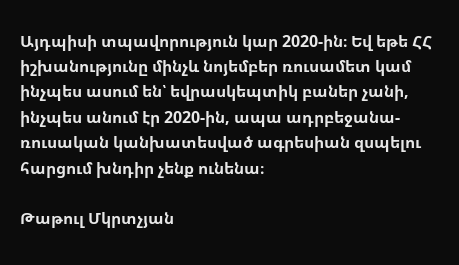Այդպիսի տպավորություն կար 2020-ին։ Եվ եթե ՀՀ իշխանությունը մինչև նոյեմբեր ռուսամետ կամ ինչպես ասում են՝ եվրասկեպտիկ բաներ չանի, ինչպես անում էր 2020-ին, ապա ադրբեջանա-ռուսական կանխատեսված ագրեսիան զսպելու հարցում խնդիր չենք ունենա։

Թաթուլ Մկրտչյան